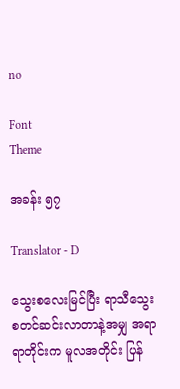no

Font
Theme

အခန်း ၅၇

Translator - D

သွေးစလေးမြင်ပြီး ရာသီသွေး စတင်ဆင်းလာတာနဲ့အမျှ အရာရာတိုင်းက မူလအတိုင်း ပြန်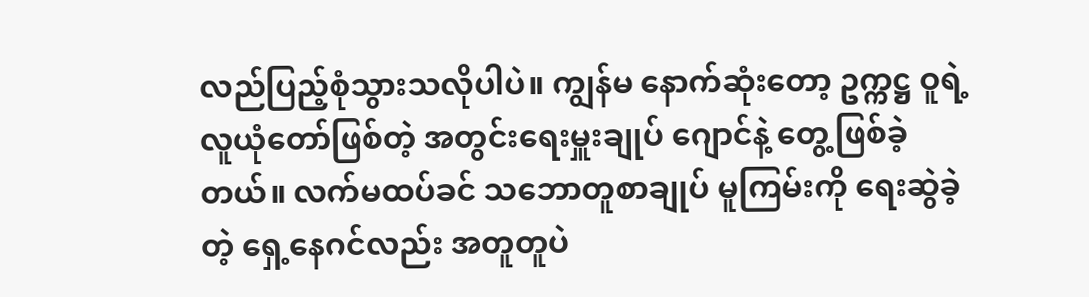လည်ပြည့်စုံသွားသလိုပါပဲ။ ကျွန်မ နောက်ဆုံးတော့ ဥက္ကဋ္ဌ ဝူရဲ့ လူယုံတော်ဖြစ်တဲ့ အတွင်းရေးမှူးချုပ် ဂျောင်နဲ့ တွေ့ဖြစ်ခဲ့တယ်။ လက်မထပ်ခင် သဘောတူစာချုပ် မူကြမ်းကို ရေးဆွဲခဲ့တဲ့ ရှေ့နေဂင်လည်း အတူတူပဲ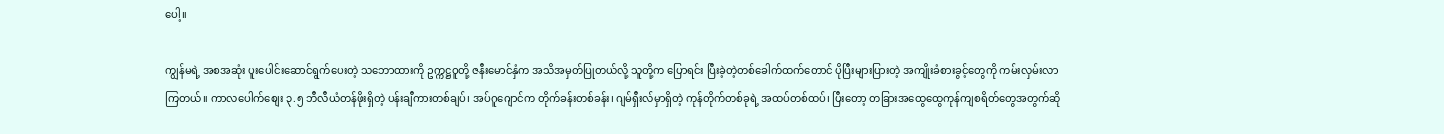ပေါ့။

ကျွန်မရဲ့ အစအဆုံး ပူးပေါင်းဆောင်ရွက်ပေးတဲ့ သဘောထားကို ဥက္ကဋ္ဌဝူတို့ ဇနီးမောင်နှံက အသိအမှတ်ပြုတယ်လို့ သူတို့က ပြောရင်း ပြီးခဲ့တဲ့တစ်ခေါက်ထက်တောင် ပိုပြီးများပြားတဲ့ အကျိုးခံစားခွင့်တွေကို ကမ်းလှမ်းလာကြတယ်။ ကာလပေါက်စျေး ၃.၅ ဘီလီယံတန်ဖိုးရှိတဲ့ ပန်းချီကားတစ်ချပ်၊ အပ်ဂူဂျောင်က တိုက်ခန်းတစ်ခန်း၊ ဂျမ်ရှီးလ်မှာရှိတဲ့ ကုန်တိုက်တစ်ခုရဲ့ အထပ်တစ်ထပ်၊ ပြီးတော့ တခြားအထွေထွေကုန်ကျစရိတ်တွေအတွက်ဆို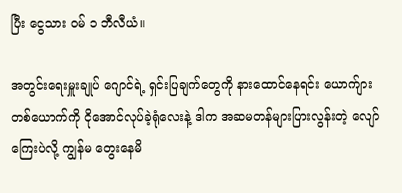ပြီး ငွေသား ဝမ် ၁ ဘီလီယံ။

အတွင်းရေးမှူးချုပ် ဂျောင်ရဲ့ ရှင်းပြချက်တွေကို နားထောင်နေရင်း ယောက်ျားတစ်ယောက်ကို ငိုအောင်လုပ်ခဲ့ရုံလေးနဲ့ ဒါက အဆမတန်များပြားလွန်းတဲ့ လျော်ကြေးပဲလို့ ကျွန်မ တွေးနေမိ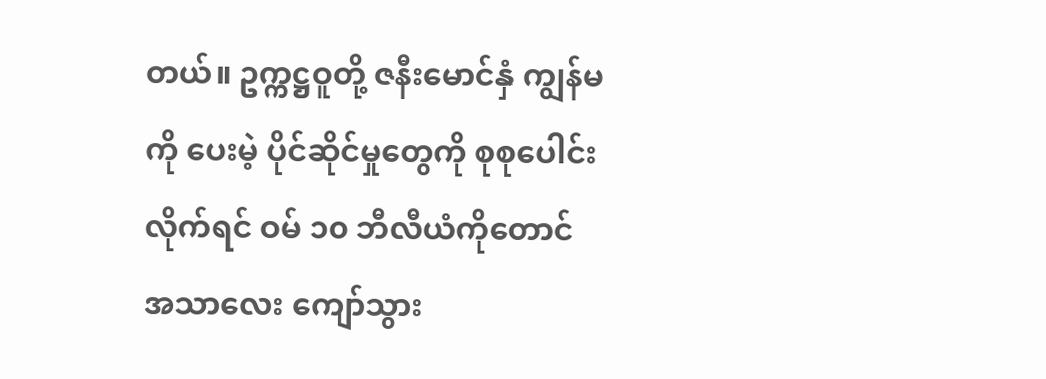တယ်။ ဥက္ကဋ္ဌဝူတို့ ဇနီးမောင်နှံ ကျွန်မကို ပေးမဲ့ ပိုင်ဆိုင်မှုတွေကို စုစုပေါင်းလိုက်ရင် ဝမ် ၁၀ ဘီလီယံကိုတောင် အသာလေး ကျော်သွား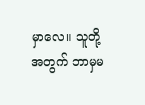မှာလေ။ သူတို့အတွက် ဘာမှမ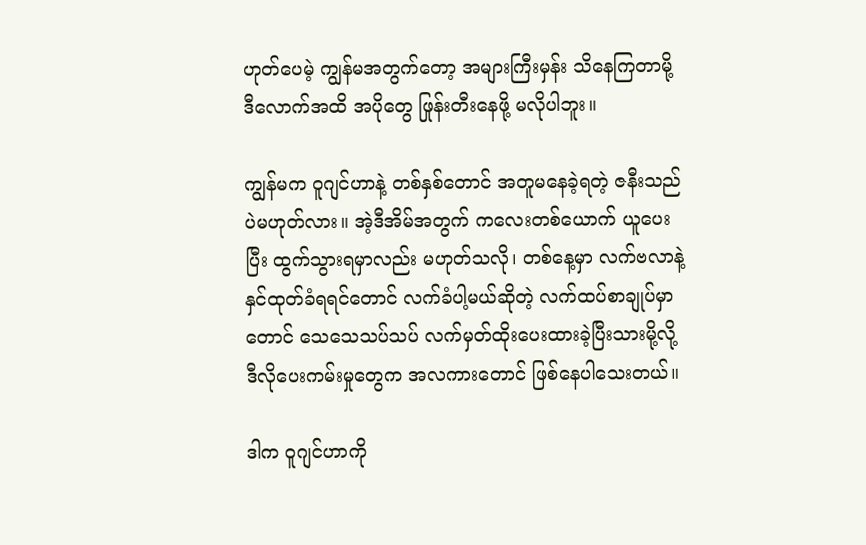ဟုတ်ပေမဲ့ ကျွန်မအတွက်တော့ အများကြီးမှန်း သိနေကြတာမို့ ဒီလောက်အထိ အပိုတွေ ဖြုန်းတီးနေဖို့ မလိုပါဘူး။

ကျွန်မက ဝူဂျင်ဟာနဲ့ တစ်နှစ်တောင် အတူမနေခဲ့ရတဲ့ ဇနီးသည်ပဲမဟုတ်လား။ အဲ့ဒီအိမ်အတွက် ကလေးတစ်ယောက် ယူပေးပြီး ထွက်သွားရမှာလည်း မဟုတ်သလို၊ တစ်နေ့မှာ လက်ဗလာနဲ့ နှင်ထုတ်ခံရရင်တောင် လက်ခံပါ့မယ်ဆိုတဲ့ လက်ထပ်စာချုပ်မှာတောင် သေသေသပ်သပ် လက်မှတ်ထိုးပေးထားခဲ့ပြီးသားမို့လို့ ဒီလိုပေးကမ်းမှုတွေက အလကားတောင် ဖြစ်နေပါသေးတယ်။

ဒါက ဝူဂျင်ဟာကို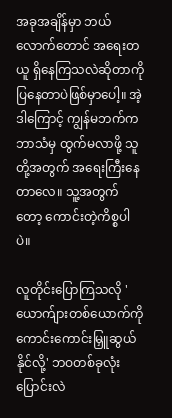အခုအချိန်မှာ ဘယ်လောက်တောင် အရေးတယူ ရှိနေကြသလဲဆိုတာကို ပြနေတာပဲဖြစ်မှာပေါ့။ အဲ့ဒါကြောင့် ကျွန်မဘက်က ဘာသံမှ ထွက်မလာဖို့ သူတို့အတွက် အရေးကြီးနေတာလေ။ သူ့အတွက်တော့ ကောင်းတဲ့ကိစ္စပါပဲ။

လူတိုင်းပြောကြသလို 'ယောက်ျားတစ်ယောက်ကို ကောင်းကောင်းမြှူဆွယ်နိုင်လို့' ဘဝတစ်ခုလုံး ပြောင်းလဲ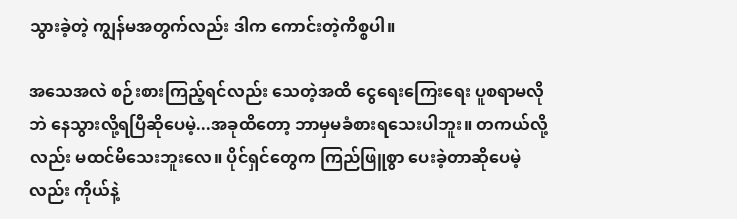သွားခဲ့တဲ့ ကျွန်မအတွက်လည်း ဒါက ကောင်းတဲ့ကိစ္စပါ။

အသေအလဲ စဉ်းစားကြည့်ရင်လည်း သေတဲ့အထိ ငွေရေးကြေးရေး ပူစရာမလိုဘဲ နေသွားလို့ရပြီဆိုပေမဲ့...အခုထိတော့ ဘာမှမခံစားရသေးပါဘူး။ တကယ်လို့လည်း မထင်မိသေးဘူးလေ။ ပိုင်ရှင်တွေက ကြည်ဖြူစွာ ပေးခဲ့တာဆိုပေမဲ့လည်း ကိုယ်နဲ့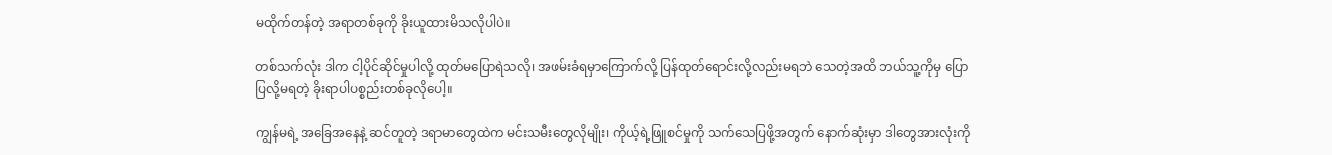မထိုက်တန်တဲ့ အရာတစ်ခုကို ခိုးယူထားမိသလိုပါပဲ။

တစ်သက်လုံး ဒါက ငါ့ပိုင်ဆိုင်မှုပါလို့ ထုတ်မပြောရဲသလို၊ အဖမ်းခံရမှာကြောက်လို့ ပြန်ထုတ်ရောင်းလို့လည်းမရဘဲ သေတဲ့အထိ ဘယ်သူ့ကိုမှ ပြောပြလို့မရတဲ့ ခိုးရာပါပစ္စည်းတစ်ခုလိုပေါ့။

ကျွန်မရဲ့ အခြေအနေနဲ့ ဆင်တူတဲ့ ဒရာမာတွေထဲက မင်းသမီးတွေလိုမျိုး၊ ကိုယ့်ရဲ့ဖြူစင်မှုကို သက်သေပြဖို့အတွက် နောက်ဆုံးမှာ ဒါတွေအားလုံးကို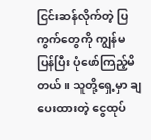ငြင်းဆန်လိုက်တဲ့ ပြကွက်တွေကို ကျွန်မ ပြန်ပြီး ပုံဖော်ကြည့်မိတယ်။ သူတို့ရှေ့မှာ ချပေးထားတဲ့ ငွေထုပ်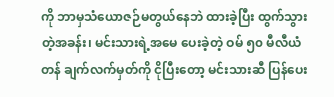ကို ဘာမှသံယောဇဉ်မတွယ်နေဘဲ ထားခဲ့ပြီး ထွက်သွားတဲ့အခန်း၊ မင်းသားရဲ့အမေ ပေးခဲ့တဲ့ ဝမ် ၅၀ မီလီယံတန် ချက်လက်မှတ်ကို ငိုပြီးတော့ မင်းသားဆီ ပြန်ပေး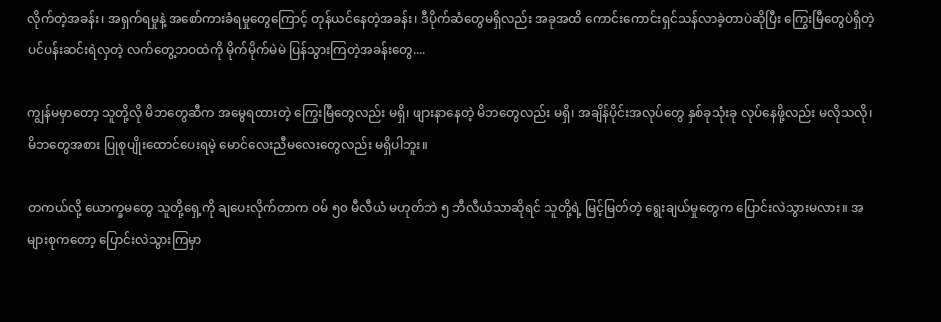လိုက်တဲ့အခန်း၊ အရှက်ရမှုနဲ့ အစော်ကားခံရမှုတွေကြောင့် တုန်ယင်နေတဲ့အခန်း၊ ဒီပိုက်ဆံတွေမရှိလည်း အခုအထိ ကောင်းကောင်းရှင်သန်လာခဲ့တာပဲဆိုပြီး ကြွေးမြီတွေပဲရှိတဲ့ ပင်ပန်းဆင်းရဲလှတဲ့ လက်တွေ့ဘဝထဲကို မိုက်မိုက်မဲမဲ ပြန်သွားကြတဲ့အခန်းတွေ....

ကျွန်မမှာတော့ သူတို့လို မိဘတွေဆီက အမွေရထားတဲ့ ကြွေးမြီတွေလည်း မရှိ၊ ဖျားနာနေတဲ့ မိဘတွေလည်း မရှိ၊ အချိန်ပိုင်းအလုပ်တွေ နှစ်ခုသုံးခု လုပ်နေဖို့လည်း မလိုသလို၊ မိဘတွေအစား ပြုစုပျိုးထောင်ပေးရမဲ့ မောင်လေးညီမလေးတွေလည်း မရှိပါဘူး။

တကယ်လို့ ယောက္ခမတွေ သူတို့ရှေ့ကို ချပေးလိုက်တာက ဝမ် ၅၀ မီလီယံ မဟုတ်ဘဲ ၅ ဘီလီယံသာဆိုရင် သူတို့ရဲ့ မြင့်မြတ်တဲ့ ရွေးချယ်မှုတွေက ပြောင်းလဲသွားမလား။ အများစုကတော့ ပြောင်းလဲသွားကြမှာ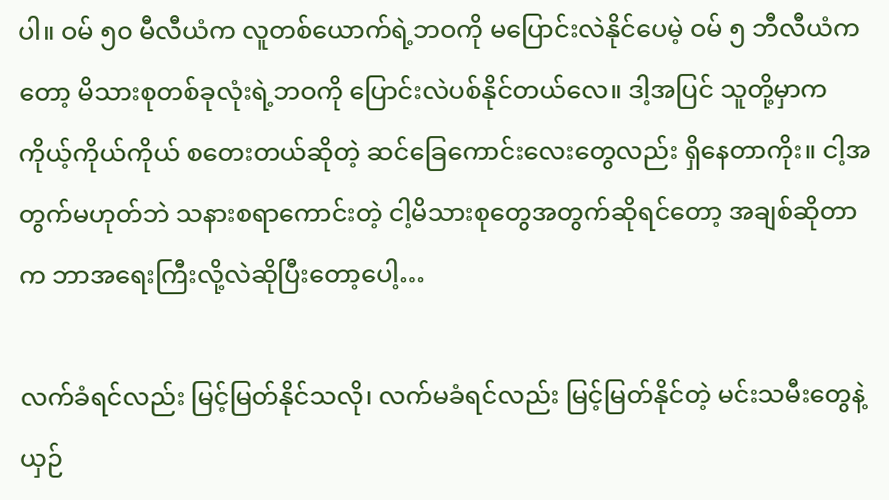ပါ။ ဝမ် ၅၀ မီလီယံက လူတစ်ယောက်ရဲ့ဘဝကို မပြောင်းလဲနိုင်ပေမဲ့ ဝမ် ၅ ဘီလီယံကတော့ မိသားစုတစ်ခုလုံးရဲ့ဘဝကို ပြောင်းလဲပစ်နိုင်တယ်လေ။ ဒါ့အပြင် သူတို့မှာက ကိုယ့်ကိုယ်ကိုယ် စတေးတယ်ဆိုတဲ့ ဆင်ခြေကောင်းလေးတွေလည်း ရှိနေတာကိုး။ ငါ့အတွက်မဟုတ်ဘဲ သနားစရာကောင်းတဲ့ ငါ့မိသားစုတွေအတွက်ဆိုရင်တော့ အချစ်ဆိုတာက ဘာအရေးကြီးလို့လဲဆိုပြီးတော့ပေါ့…

လက်ခံရင်လည်း မြင့်မြတ်နိုင်သလို၊ လက်မခံရင်လည်း မြင့်မြတ်နိုင်တဲ့ မင်းသမီးတွေနဲ့ယှဉ်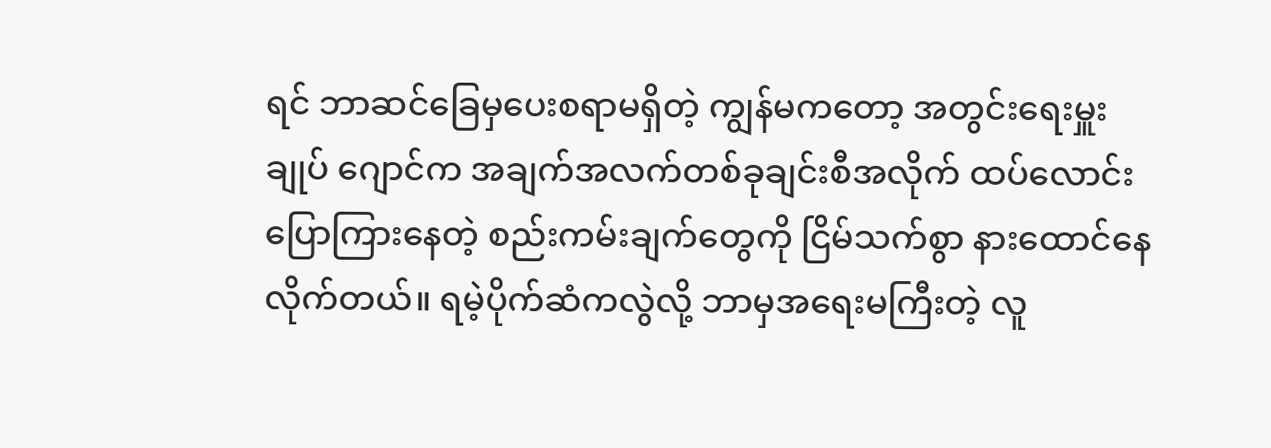ရင် ဘာဆင်ခြေမှပေးစရာမရှိတဲ့ ကျွန်မကတော့ အတွင်းရေးမှူးချုပ် ဂျောင်က အချက်အလက်တစ်ခုချင်းစီအလိုက် ထပ်လောင်းပြောကြားနေတဲ့ စည်းကမ်းချက်တွေကို ငြိမ်သက်စွာ နားထောင်နေလိုက်တယ်။ ရမဲ့ပိုက်ဆံကလွဲလို့ ဘာမှအရေးမကြီးတဲ့ လူ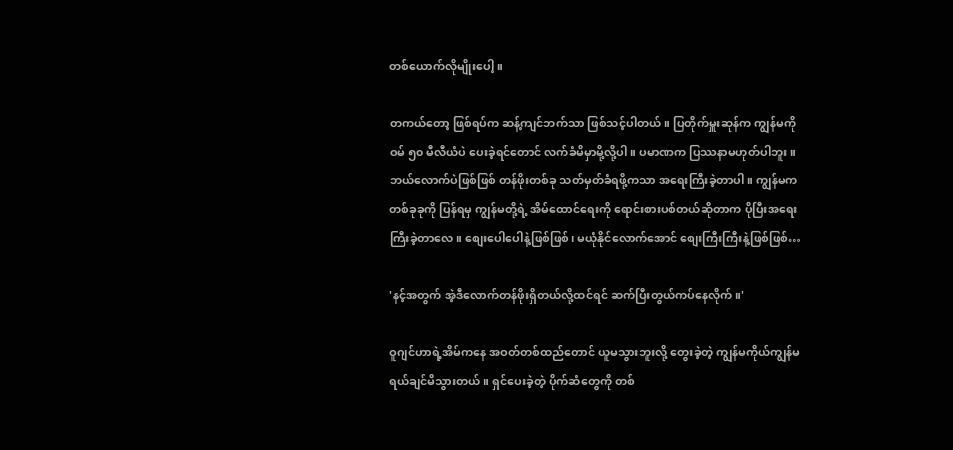တစ်ယောက်လိုမျိုးပေါ့။

တကယ်တော့ ဖြစ်ရပ်က ဆန့်ကျင်ဘက်သာ ဖြစ်သင့်ပါတယ်။ ပြတိုက်မှူးဆုန်က ကျွန်မကို ဝမ် ၅၀ မီလီယံပဲ ပေးခဲ့ရင်တောင် လက်ခံမိမှာမို့လို့ပါ။ ပမာဏက ပြဿနာမဟုတ်ပါဘူး။ ဘယ်လောက်ပဲဖြစ်ဖြစ် တန်ဖိုးတစ်ခု သတ်မှတ်ခံရဖို့ကသာ အရေးကြီးခဲ့တာပါ။ ကျွန်မက တစ်ခုခုကို ပြန်ရမှ ကျွန်မတို့ရဲ့ အိမ်ထောင်ရေးကို ရောင်းစားပစ်တယ်ဆိုတာက ပိုပြီးအရေးကြီးခဲ့တာလေ။ စျေးပေါပေါနဲ့ဖြစ်ဖြစ်၊ မယုံနိုင်လောက်အောင် စျေးကြီးကြီးနဲ့ဖြစ်ဖြစ်…

'နင့်အတွက် အဲ့ဒီလောက်တန်ဖိုးရှိတယ်လို့ထင်ရင် ဆက်ပြီးတွယ်ကပ်နေလိုက်။'

ဝူဂျင်ဟာရဲ့အိမ်ကနေ အဝတ်တစ်ထည်တောင် ယူမသွားဘူးလို့ တွေးခဲ့တဲ့ ကျွန်မကိုယ်ကျွန်မ ရယ်ချင်မိသွားတယ်။ ရှင်ပေးခဲ့တဲ့ ပိုက်ဆံတွေကို တစ်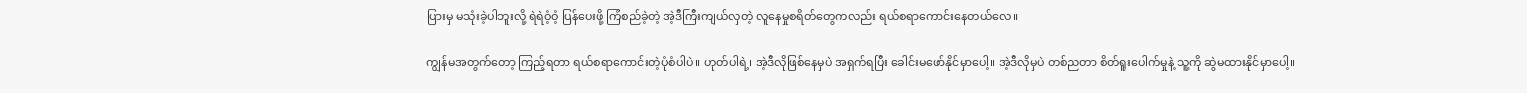ပြားမှ မသုံးခဲ့ပါဘူးလို့ ရဲရဲဝံ့ဝံ့ ပြန်ပေးဖို့ ကြံစည်ခဲ့တဲ့ အဲ့ဒီကြီးကျယ်လှတဲ့ လူနေမှုစရိတ်တွေကလည်း ရယ်စရာကောင်းနေတယ်လေ။

ကျွန်မအတွက်တော့ ကြည့်ရတာ ရယ်စရာကောင်းတဲ့ပုံစံပါပဲ။ ဟုတ်ပါရဲ့၊ အဲ့ဒီလိုဖြစ်နေမှပဲ အရှက်ရပြီး ခေါင်းမဖော်နိုင်မှာပေါ့။ အဲ့ဒီလိုမှပဲ တစ်ညတာ စိတ်ရူးပေါက်မှုနဲ့ သူ့ကို ဆွဲမထားနိုင်မှာပေါ့။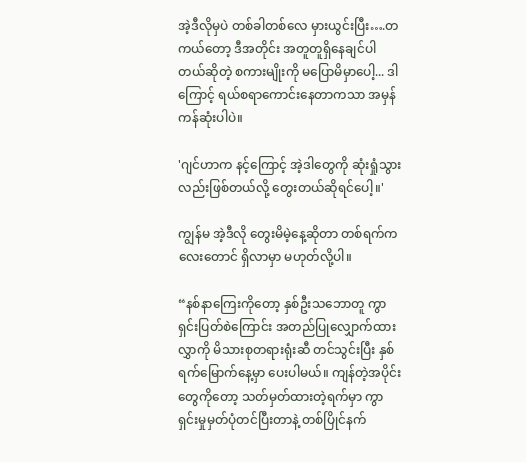အဲ့ဒီလိုမှပဲ တစ်ခါတစ်လေ မှားယွင်းပြီး….တကယ်တော့ ဒီအတိုင်း အတူတူရှိနေချင်ပါတယ်ဆိုတဲ့ စကားမျိုးကို မပြောမိမှာပေါ့... ဒါကြောင့် ရယ်စရာကောင်းနေတာကသာ အမှန်ကန်ဆုံးပါပဲ။

'ဂျင်ဟာက နင့်ကြောင့် အဲ့ဒါတွေကို ဆုံးရှုံသွားလည်းဖြစ်တယ်လို့ တွေးတယ်ဆိုရင်ပေါ့။'

ကျွန်မ အဲ့ဒီလို တွေးမိမဲ့နေ့ဆိုတာ တစ်ရက်ကလေးတောင် ရှိလာမှာ မဟုတ်လို့ပါ။

“နစ်နာကြေးကိုတော့ နှစ်ဦးသဘောတူ ကွာရှင်းပြတ်စဲကြောင်း အတည်ပြုလျှောက်ထားလွှာကို မိသားစုတရားရုံးဆီ တင်သွင်းပြီး နှစ်ရက်မြောက်နေ့မှာ ပေးပါမယ်။ ကျန်တဲ့အပိုင်းတွေကိုတော့ သတ်မှတ်ထားတဲ့ရက်မှာ ကွာရှင်းမှုမှတ်ပုံတင်ပြီးတာနဲ့ တစ်ပြိုင်နက်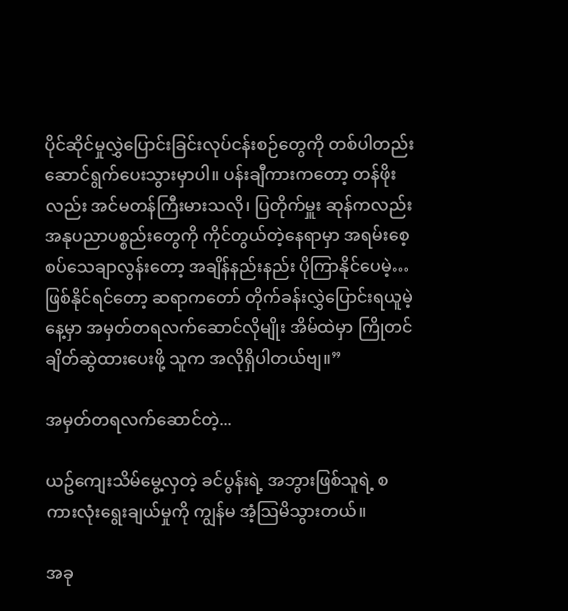ပိုင်ဆိုင်မှုလွှဲပြောင်းခြင်းလုပ်ငန်းစဉ်တွေကို တစ်ပါတည်း ဆောင်ရွက်ပေးသွားမှာပါ။ ပန်းချီကားကတော့ တန်ဖိုးလည်း အင်မတန်ကြီးမားသလို၊ ပြတိုက်မှူး ဆုန်ကလည်း အနုပညာပစ္စည်းတွေကို ကိုင်တွယ်တဲ့နေရာမှာ အရမ်းစေ့စပ်သေချာလွန်းတော့ အချိန်နည်းနည်း ပိုကြာနိုင်ပေမဲ့…ဖြစ်နိုင်ရင်တော့ ဆရာကတော် တိုက်ခန်းလွှဲပြောင်းရယူမဲ့နေ့မှာ အမှတ်တရလက်ဆောင်လိုမျိုး အိမ်ထဲမှာ ကြိုတင်ချိတ်ဆွဲထားပေးဖို့ သူက အလိုရှိပါတယ်ဗျ။”

အမှတ်တရလက်ဆောင်တဲ့...

ယဥ်ကျေးသိမ်မွေ့လှတဲ့ ခင်ပွန်းရဲ့ အဘွားဖြစ်သူရဲ့ စကားလုံးရွေးချယ်မှုကို ကျွန်မ အံ့သြမိသွားတယ်။

အခု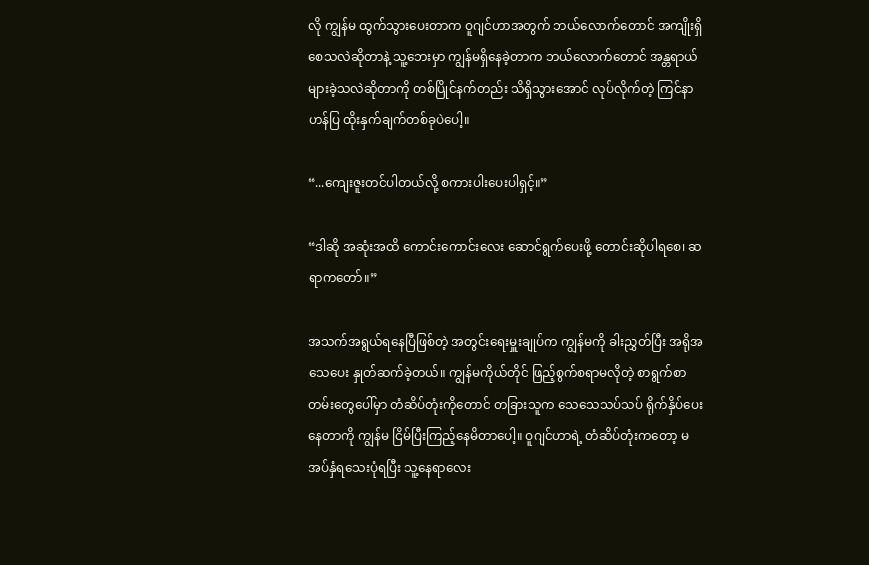လို ကျွန်မ ထွက်သွားပေးတာက ဝူဂျင်ဟာအတွက် ဘယ်လောက်တောင် အကျိုးရှိစေသလဲဆိုတာနဲ့ သူ့ဘေးမှာ ကျွန်မရှိနေခဲ့တာက ဘယ်လောက်တောင် အန္တရာယ်များခဲ့သလဲဆိုတာကို တစ်ပြိုင်နက်တည်း သိရှိသွားအောင် လုပ်လိုက်တဲ့ ကြင်နာဟန်ပြ ထိုးနှက်ချက်တစ်ခုပဲပေါ့။

“...ကျေးဇူးတင်ပါတယ်လို့ စကားပါးပေးပါရှင့်။”

“ဒါဆို အဆုံးအထိ ကောင်းကောင်းလေး ဆောင်ရွက်ပေးဖို့ တောင်းဆိုပါရစေ၊ ဆရာကတော်။”

အသက်အရွယ်ရနေပြီဖြစ်တဲ့ အတွင်းရေးမှူးချုပ်က ကျွန်မကို ခါးညွှတ်ပြီး အရိုအသေပေး နှုတ်ဆက်ခဲ့တယ်။ ကျွန်မကိုယ်တိုင် ဖြည့်စွက်စရာမလိုတဲ့ စာရွက်စာတမ်းတွေပေါ်မှာ တံဆိပ်တုံးကိုတောင် တခြားသူက သေသေသပ်သပ် ရိုက်နှိပ်ပေးနေတာကို ကျွန်မ ငြိမ်ပြီးကြည့်နေမိတာပေါ့။ ဝူဂျင်ဟာရဲ့ တံဆိပ်တုံးကတော့ မအပ်နှံရသေးပုံရပြီး သူ့နေရာလေး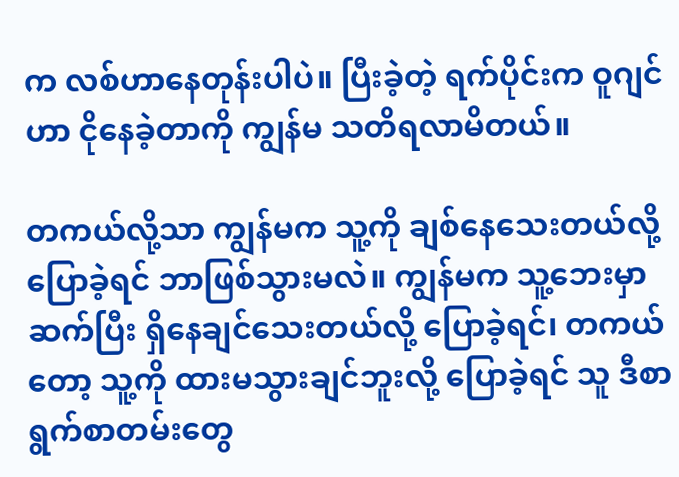က လစ်ဟာနေတုန်းပါပဲ။ ပြီးခဲ့တဲ့ ရက်ပိုင်းက ဝူဂျင်ဟာ ငိုနေခဲ့တာကို ကျွန်မ သတိရလာမိတယ်။

တကယ်လို့သာ ကျွန်မက သူ့ကို ချစ်နေသေးတယ်လို့ ပြောခဲ့ရင် ဘာဖြစ်သွားမလဲ။ ကျွန်မက သူ့ဘေးမှာ ဆက်ပြီး ရှိနေချင်သေးတယ်လို့ ပြောခဲ့ရင်၊ တကယ်တော့ သူ့ကို ထားမသွားချင်ဘူးလို့ ပြောခဲ့ရင် သူ ဒီစာရွက်စာတမ်းတွေ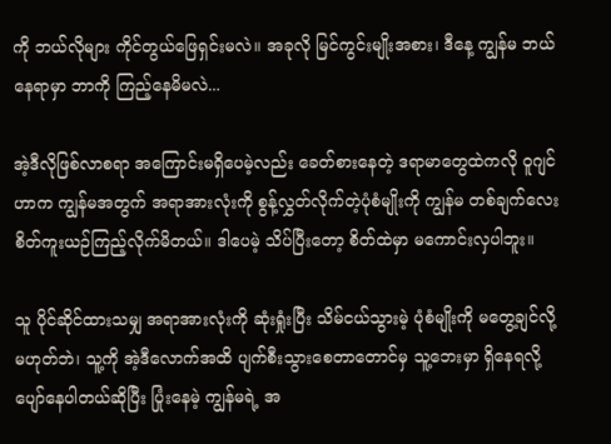ကို ဘယ်လိုများ ကိုင်တွယ်ဖြေရှင်းမလဲ။ အခုလို မြင်ကွင်းမျိုးအစား၊ ဒီနေ့ ကျွန်မ ဘယ်နေရာမှာ ဘာကို ကြည့်နေမိမလဲ...

အဲ့ဒီလိုဖြစ်လာစရာ အကြောင်းမရှိပေမဲ့လည်း ခေတ်စားနေတဲ့ ဒရာမာတွေထဲကလို ဝူဂျင်ဟာက ကျွန်မအတွက် အရာအားလုံးကို စွန့်လွှတ်လိုက်တဲ့ပုံစံမျိုးကို ကျွန်မ တစ်ချက်လေး စိတ်ကူးယဉ်ကြည့်လိုက်မိတယ်။ ဒါပေမဲ့ သိပ်ပြီးတော့ စိတ်ထဲမှာ မကောင်းလှပါဘူး။

သူ ပိုင်ဆိုင်ထားသမျှ အရာအားလုံးကို ဆုံးရှုံးပြီး သိမ်ငယ်သွားမဲ့ ပုံစံမျိုးကို မတွေ့ချင်လို့ မဟုတ်ဘဲ၊ သူ့ကို အဲ့ဒီလောက်အထိ ပျက်စီးသွားစေတာတောင်မှ သူ့ဘေးမှာ ရှိနေရလို့ ပျော်နေပါတယ်ဆိုပြီး ပြုံးနေမဲ့ ကျွန်မရဲ့ အ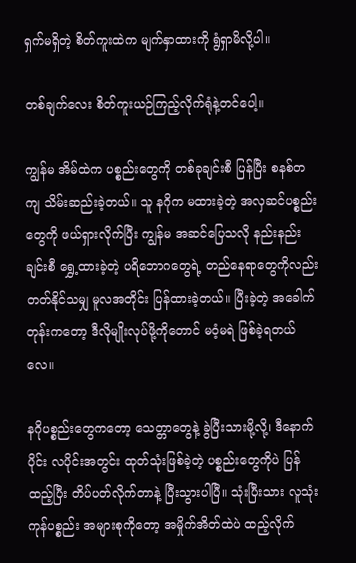ရှက်မရှိတဲ့ စိတ်ကူးထဲက မျက်နှာထားကို ရွံရှာမိလို့ပါ။

တစ်ချက်လေး စိတ်ကူးယဉ်ကြည့်လိုက်ရုံနဲ့တင်ပေါ့။

ကျွန်မ အိမ်ထဲက ပစ္စည်းတွေကို တစ်ခုချင်းစီ ပြန်ပြီး စနစ်တကျ သိမ်းဆည်းခဲ့တယ်။ သူ နဂိုက မထားခဲ့တဲ့ အလှဆင်ပစ္စည်းတွေကို ဖယ်ရှားလိုက်ပြီး ကျွန်မ အဆင်ပြေသလို နည်းနည်းချင်းစီ ရွှေ့ထားခဲ့တဲ့ ပရိဘောဂတွေရဲ့ တည်နေရာတွေကိုလည်း တတ်နိုင်သမျှ မူလအတိုင်း ပြန်ထားခဲ့တယ်။ ပြီးခဲ့တဲ့ အခေါက်တုန်းကတော့ ဒီလိုမျိုးလုပ်ဖို့ကိုတောင် မဝံ့မရဲ ဖြစ်ခဲ့ရတယ်လေ။

နဂိုပစ္စည်းတွေကတော့ သေတ္တာတွေနဲ့ ခွဲပြီးသားမို့လို့၊ ဒီနောက်ပိုင်း လပိုင်းအတွင်း ထုတ်သုံးဖြစ်ခဲ့တဲ့ ပစ္စည်းတွေကိုပဲ ပြန်ထည့်ပြီး တိပ်ပတ်လိုက်တာနဲ့ ပြီးသွားပါပြီ။ သုံးပြီးသား လူသုံးကုန်ပစ္စည်း အများစုကိုတော့ အမှိုက်အိတ်ထဲပဲ ထည့်လိုက်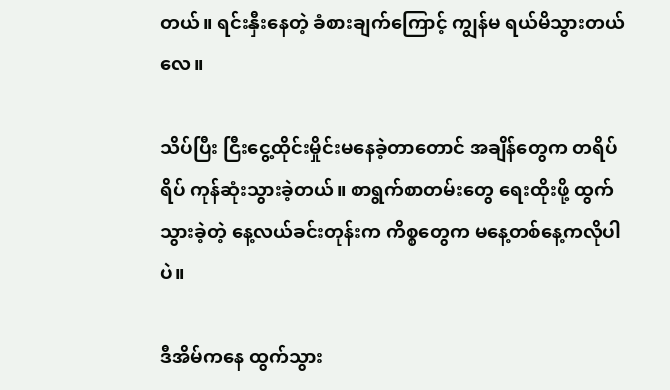တယ်။ ရင်းနှီးနေတဲ့ ခံစားချက်ကြောင့် ကျွန်မ ရယ်မိသွားတယ်လေ။

သိပ်ပြီး ငြီးငွေ့ထိုင်းမှိုင်းမနေခဲ့တာတောင် အချိန်တွေက တရိပ်ရိပ် ကုန်ဆုံးသွားခဲ့တယ်။ စာရွက်စာတမ်းတွေ ရေးထိုးဖို့ ထွက်သွားခဲ့တဲ့ နေ့လယ်ခင်းတုန်းက ကိစ္စတွေက မနေ့တစ်နေ့ကလိုပါပဲ။

ဒီအိမ်ကနေ ထွက်သွား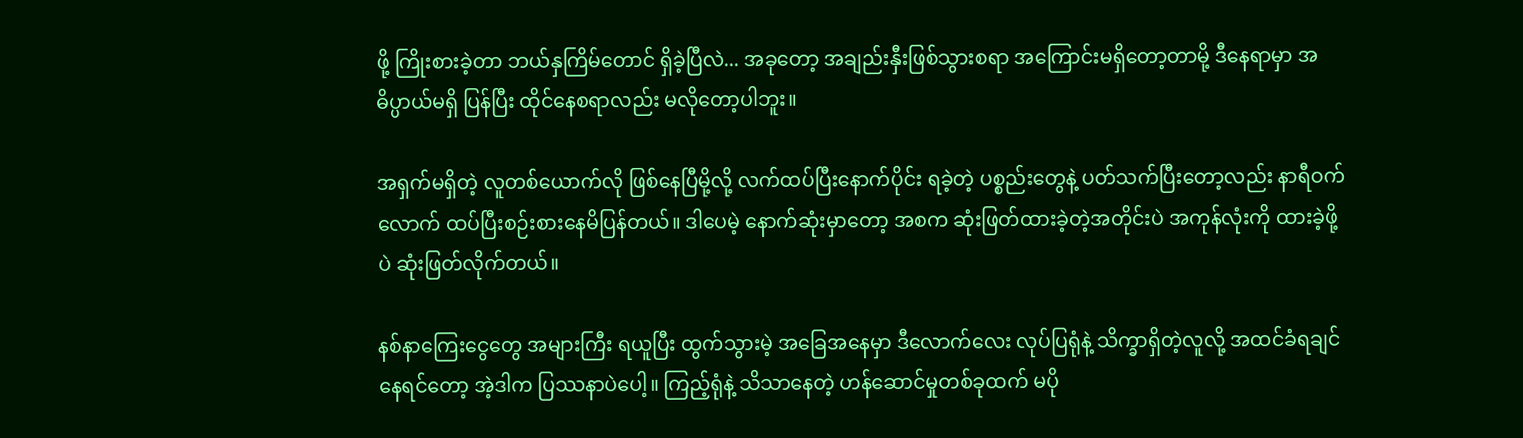ဖို့ ကြိုးစားခဲ့တာ ဘယ်နှကြိမ်တောင် ရှိခဲ့ပြီလဲ... အခုတော့ အချည်းနှီးဖြစ်သွားစရာ အကြောင်းမရှိတော့တာမို့ ဒီနေရာမှာ အဓိပ္ပာယ်မရှိ ပြန်ပြီး ထိုင်နေစရာလည်း မလိုတော့ပါဘူး။

အရှက်မရှိတဲ့ လူတစ်ယောက်လို ဖြစ်နေပြီမို့လို့ လက်ထပ်ပြီးနောက်ပိုင်း ရခဲ့တဲ့ ပစ္စည်းတွေနဲ့ ပတ်သက်ပြီးတော့လည်း နာရီဝက်လောက် ထပ်ပြီးစဉ်းစားနေမိပြန်တယ်။ ဒါပေမဲ့ နောက်ဆုံးမှာတော့ အစက ဆုံးဖြတ်ထားခဲ့တဲ့အတိုင်းပဲ အကုန်လုံးကို ထားခဲ့ဖို့ပဲ ဆုံးဖြတ်လိုက်တယ်။

နစ်နာကြေးငွေတွေ အများကြီး ရယူပြီး ထွက်သွားမဲ့ အခြေအနေမှာ ဒီလောက်လေး လုပ်ပြရုံနဲ့ သိက္ခာရှိတဲ့လူလို့ အထင်ခံရချင်နေရင်တော့ အဲ့ဒါက ပြဿနာပဲပေါ့။ ကြည့်ရုံနဲ့ သိသာနေတဲ့ ဟန်ဆောင်မှုတစ်ခုထက် မပို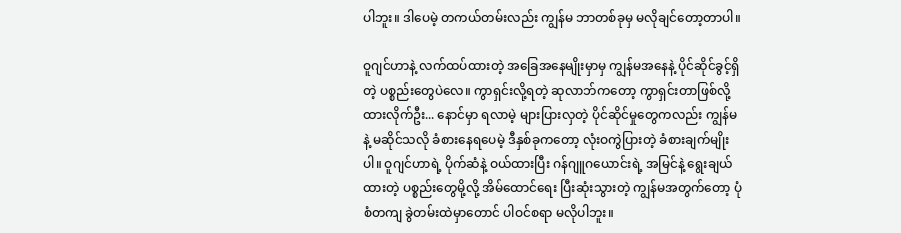ပါဘူး။ ဒါပေမဲ့ တကယ်တမ်းလည်း ကျွန်မ ဘာတစ်ခုမှ မလိုချင်တော့တာပါ။

ဝူဂျင်ဟာနဲ့ လက်ထပ်ထားတဲ့ အခြေအနေမျိုးမှာမှ ကျွန်မအနေနဲ့ ပိုင်ဆိုင်ခွင့်ရှိတဲ့ ပစ္စည်းတွေပဲလေ။ ကွာရှင်းလို့ရတဲ့ ဆုလာဘ်ကတော့ ကွာရှင်းတာဖြစ်လို့ ထားလိုက်ဦး... နောင်မှာ ရလာမဲ့ များပြားလှတဲ့ ပိုင်ဆိုင်မှုတွေကလည်း ကျွန်မနဲ့ မဆိုင်သလို ခံစားနေရပေမဲ့ ဒီနှစ်ခုကတော့ လုံးဝကွဲပြားတဲ့ ခံစားချက်မျိုးပါ။ ဝူဂျင်ဟာရဲ့ ပိုက်ဆံနဲ့ ဝယ်ထားပြီး ဂန်ဂျူဂယောင်းရဲ့ အမြင်နဲ့ ရွေးချယ်ထားတဲ့ ပစ္စည်းတွေမို့လို့ အိမ်ထောင်ရေး ပြီးဆုံးသွားတဲ့ ကျွန်မအတွက်တော့ ပုံစံတကျ ခွဲတမ်းထဲမှာတောင် ပါဝင်စရာ မလိုပါဘူး။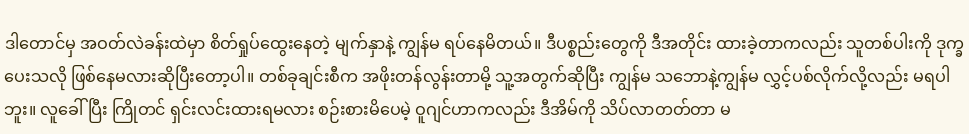ဒါတောင်မှ အဝတ်လဲခန်းထဲမှာ စိတ်ရှုပ်ထွေးနေတဲ့ မျက်နှာနဲ့ ကျွန်မ ရပ်နေမိတယ်။ ဒီပစ္စည်းတွေကို ဒီအတိုင်း ထားခဲ့တာကလည်း သူတစ်ပါးကို ဒုက္ခပေးသလို ဖြစ်နေမလားဆိုပြီးတော့ပါ။ တစ်ခုချင်းစီက အဖိုးတန်လွန်းတာမို့ သူ့အတွက်ဆိုပြီး ကျွန်မ သဘောနဲ့ကျွန်မ လွှင့်ပစ်လိုက်လို့လည်း မရပါဘူး။ လူခေါ်ပြီး ကြိုတင် ရှင်းလင်းထားရမလား စဉ်းစားမိပေမဲ့ ဝူဂျင်ဟာကလည်း ဒီအိမ်ကို သိပ်လာတတ်တာ မ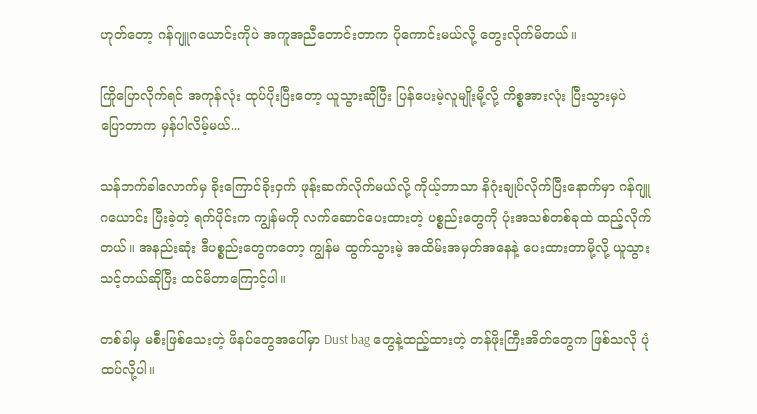ဟုတ်တော့ ဂန်ဂျူဂယောင်းကိုပဲ အကူအညီတောင်းတာက ပိုကောင်းမယ်လို့ တွေးလိုက်မိတယ်။

ကြိုပြောလိုက်ရင် အကုန်လုံး ထုပ်ပိုးပြီးတော့ ယူသွားဆိုပြီး ပြန်ပေးမဲ့လူမျိုးမို့လို့ ကိစ္စအားလုံး ပြီးသွားမှပဲ ပြောတာက မှန်ပါလိမ့်မယ်...

သန်ဘက်ခါလောက်မှ ခိုးကြောင်ခိုးဝှက် ဖုန်းဆက်လိုက်မယ်လို့ ကိုယ့်ဘာသာ နိဂုံးချုပ်လိုက်ပြီးနောက်မှာ ဂန်ဂျူဂယောင်း ပြီးခဲ့တဲ့ ရက်ပိုင်းက ကျွန်မကို လက်ဆောင်ပေးထားတဲ့ ပစ္စည်းတွေကို ပုံးအသစ်တစ်ခုထဲ ထည့်လိုက်တယ်။ အနည်းဆုံး ဒီပစ္စည်းတွေကတော့ ကျွန်မ ထွက်သွားမဲ့ အထိမ်းအမှတ်အနေနဲ့ ပေးထားတာမို့လို့ ယူသွားသင့်တယ်ဆိုပြီး ထင်မိတာကြောင့်ပါ။

တစ်ခါမှ မစီးဖြစ်သေးတဲ့ ဖိနပ်တွေအပေါ်မှာ Dust bag တွေနဲ့ထည့်ထားတဲ့ တန်ဖိုးကြီးအိတ်တွေက ဖြစ်သလို ပုံထပ်လို့ပါ။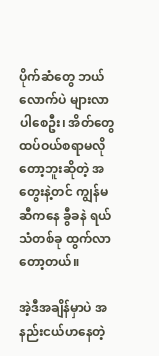ပိုက်ဆံတွေ ဘယ်လောက်ပဲ များလာပါစေဦး၊ အိတ်တွေ ထပ်ဝယ်စရာမလိုတော့ဘူးဆိုတဲ့ အတွေးနဲ့တင် ကျွန်မဆီကနေ ခွီခနဲ ရယ်သံတစ်ခု ထွက်လာတော့တယ်။

အဲ့ဒီအချိန်မှာပဲ အနည်းငယ်ဟနေတဲ့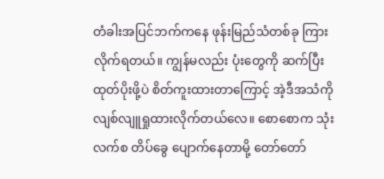တံခါးအပြင်ဘက်ကနေ ဖုန်းမြည်သံတစ်ခု ကြားလိုက်ရတယ်။ ကျွန်မလည်း ပုံးတွေကို ဆက်ပြီးထုတ်ပိုးဖို့ပဲ စိတ်ကူးထားတာကြောင့် အဲ့ဒီအသံကို လျစ်လျူရှုထားလိုက်တယ်လေ။ စောစောက သုံးလက်စ တိပ်ခွေ ပျောက်နေတာမို့ တော်တော်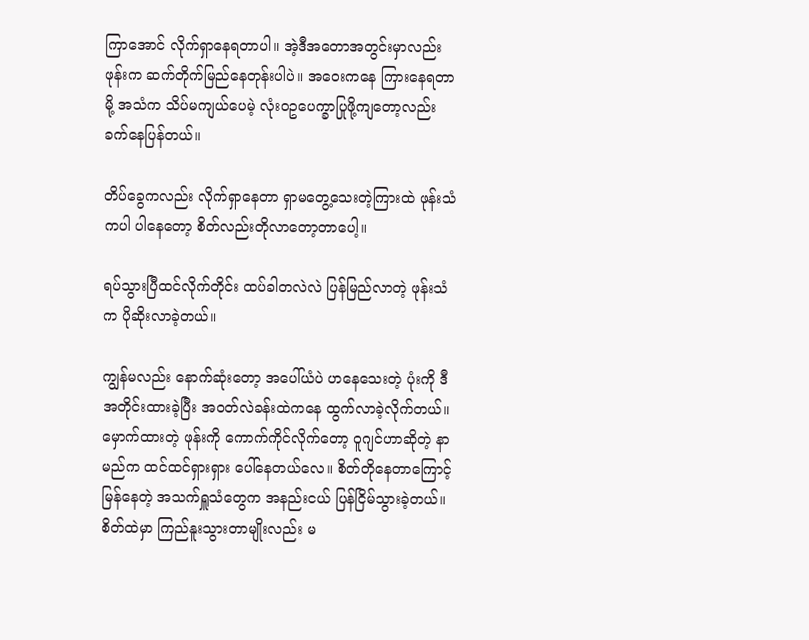ကြာအောင် လိုက်ရှာနေရတာပါ။ အဲ့ဒီအတောအတွင်းမှာလည်း ဖုန်းက ဆက်တိုက်မြည်နေတုန်းပါပဲ။ အဝေးကနေ ကြားနေရတာမို့ အသံက သိပ်မကျယ်ပေမဲ့ လုံးဝဥပေက္ခာပြုဖို့ကျတော့လည်း ခက်နေပြန်တယ်။

တိပ်ခွေကလည်း လိုက်ရှာနေတာ ရှာမတွေ့သေးတဲ့ကြားထဲ ဖုန်းသံကပါ ပါနေတော့ စိတ်လည်းတိုလာတော့တာပေါ့။

ရပ်သွားပြီထင်လိုက်တိုင်း ထပ်ခါတလဲလဲ ပြန်မြည်လာတဲ့ ဖုန်းသံက ပိုဆိုးလာခဲ့တယ်။

ကျွန်မလည်း နောက်ဆုံးတော့ အပေါ်ယံပဲ ဟနေသေးတဲ့ ပုံးကို ဒီအတိုင်းထားခဲ့ပြီး အဝတ်လဲခန်းထဲကနေ ထွက်လာခဲ့လိုက်တယ်။ မှောက်ထားတဲ့ ဖုန်းကို ကောက်ကိုင်လိုက်တော့ ဝူဂျင်ဟာဆိုတဲ့ နာမည်က ထင်ထင်ရှားရှား ပေါ်နေတယ်လေ။ စိတ်တိုနေတာကြောင့် မြန်နေတဲ့ အသက်ရှူသံတွေက အနည်းငယ် ပြန်ငြိမ်သွားခဲ့တယ်။ စိတ်ထဲမှာ ကြည်နူးသွားတာမျိုးလည်း မ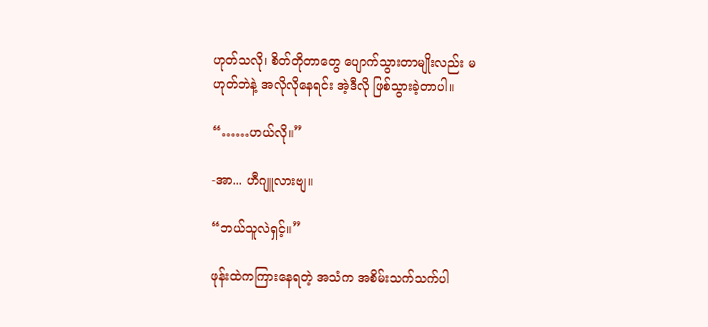ဟုတ်သလို၊ စိတ်တိုတာတွေ ပျောက်သွားတာမျိုးလည်း မဟုတ်ဘဲနဲ့ အလိုလိုနေရင်း အဲ့ဒီလို ဖြစ်သွားခဲ့တာပါ။

“……ဟယ်လို။”

-အာ... ဟီဂျူလားဗျ။

“ဘယ်သူလဲရှင့်။”

ဖုန်းထဲကကြားနေရတဲ့ အသံက အစိမ်းသက်သက်ပါ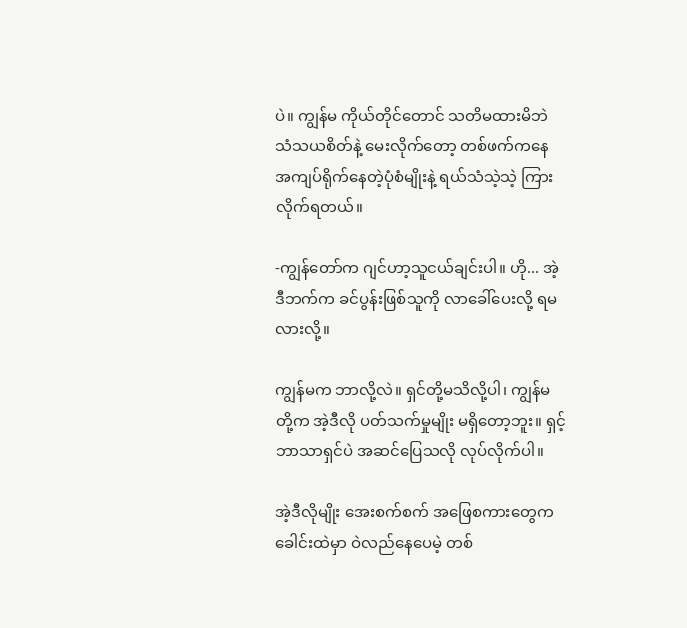ပဲ။ ကျွန်မ ကိုယ်တိုင်တောင် သတိမထားမိဘဲ သံသယစိတ်နဲ့ မေးလိုက်တော့ တစ်ဖက်ကနေ အကျပ်ရိုက်နေတဲ့ပုံစံမျိုးနဲ့ ရယ်သံသဲ့သဲ့ ကြားလိုက်ရတယ်။

-ကျွန်တော်က ဂျင်ဟာ့သူငယ်ချင်းပါ။ ဟို... အဲ့ဒီဘက်က ခင်ပွန်းဖြစ်သူကို လာခေါ်ပေးလို့ ရမလားလို့။

ကျွန်မက ဘာလို့လဲ။ ရှင်တို့မသိလို့ပါ၊ ကျွန်မတို့က အဲ့ဒီလို ပတ်သက်မှုမျိုး မရှိတော့ဘူး။ ရှင့်ဘာသာရှင်ပဲ အဆင်ပြေသလို လုပ်လိုက်ပါ။

အဲ့ဒီလိုမျိုး အေးစက်စက် အဖြေစကားတွေက ခေါင်းထဲမှာ ဝဲလည်နေပေမဲ့ တစ်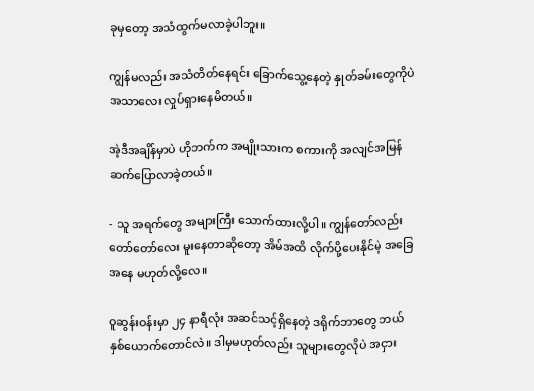ခုမှတော့ အသံထွက်မလာခဲ့ပါဘူး။

ကျွန်မလည်း အသံတိတ်နေရင်း ခြောက်သွေ့နေတဲ့ နှုတ်ခမ်းတွေကိုပဲ အသာလေး လှုပ်ရှားနေမိတယ်။

အဲ့ဒီအချိန်မှာပဲ ဟိုဘက်က အမျိုးသားက စကားကို အလျင်အမြန် ဆက်ပြောလာခဲ့တယ်။

- သူ အရက်တွေ အများကြီး သောက်ထားလို့ပါ။ ကျွန်တော်လည်း တော်တော်လေး မူးနေတာဆိုတော့ အိမ်အထိ လိုက်ပို့ပေးနိုင်မဲ့ အခြေအနေ မဟုတ်လို့လေ။

ဝူဆွန်းဝန်းမှာ ၂၄ နာရီလုံး အဆင်သင့်ရှိနေတဲ့ ဒရိုက်ဘာတွေ ဘယ်နှစ်ယောက်တောင်လဲ။ ဒါမှမဟုတ်လည်း သူများတွေလိုပဲ အငှား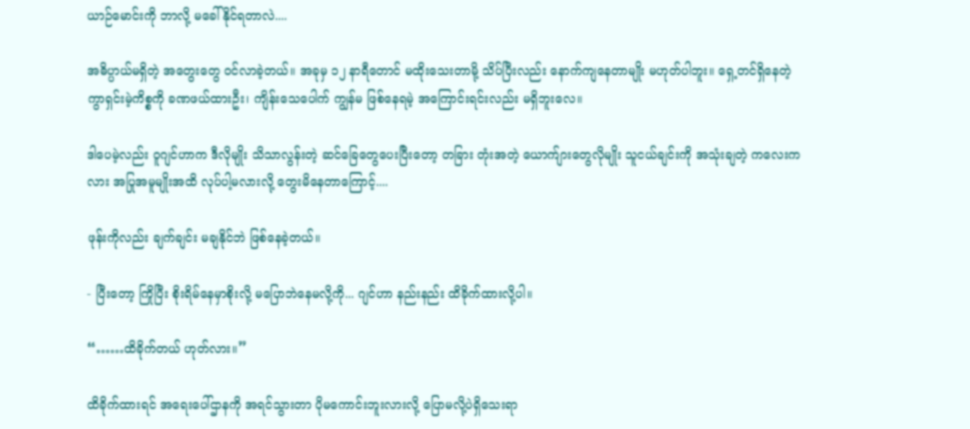ယာဉ်မောင်းကို ဘာလို့ မခေါ်နိုင်ရတာလဲ....

အဓိပ္ပာယ်မရှိတဲ့ အတွေးတွေ ဝင်လာခဲ့တယ်။ အခုမှ ၁၂ နာရီတောင် မထိုးသေးတာမို့ သိပ်ပြီးလည်း နောက်ကျနေတာမျိုး မဟုတ်ပါဘူး။ ရှေ့တင်ရှိနေတဲ့ ကွာရှင်းမဲ့ကိစ္စကို ခဏဖယ်ထားဦး၊ ကျိန်းသေပေါက် ကျွန်မ ဖြစ်နေရမဲ့ အကြောင်းရင်းလည်း မရှိဘူးလေ။

ဒါပေမဲ့လည်း ဝူဂျင်ဟာက ဒီလိုမျိုး သိသာလွန်းတဲ့ ဆင်ခြေတွေပေးပြီးတော့ တခြား တုံးအတဲ့ ယောက်ျားတွေလိုမျိုး သူငယ်ချင်းကို အသုံးချတဲ့ ကလေးကလား အပြုအမူမျိုးအထိ လုပ်ပါ့မလားလို့ တွေးမိနေတာကြောင့်....

ဖုန်းကိုလည်း ချက်ချင်း မချနိုင်ဘဲ ဖြစ်နေခဲ့တယ်။

- ပြီးတော့ ကြိုပြီး စိုးရိမ်နေမှာစိုးလို့ မပြောဘဲနေမလို့ကို... ဂျင်ဟာ နည်းနည်း ထိခိုက်ထားလို့ပါ။

“……ထိခိုက်တယ် ဟုတ်လား။”

ထိခိုက်ထားရင် အရေးပေါ်ဌာနကို အရင်သွားတာ ပိုမကောင်းဘူးလားလို့ ပြောမလို့ပဲရှိသေးရာ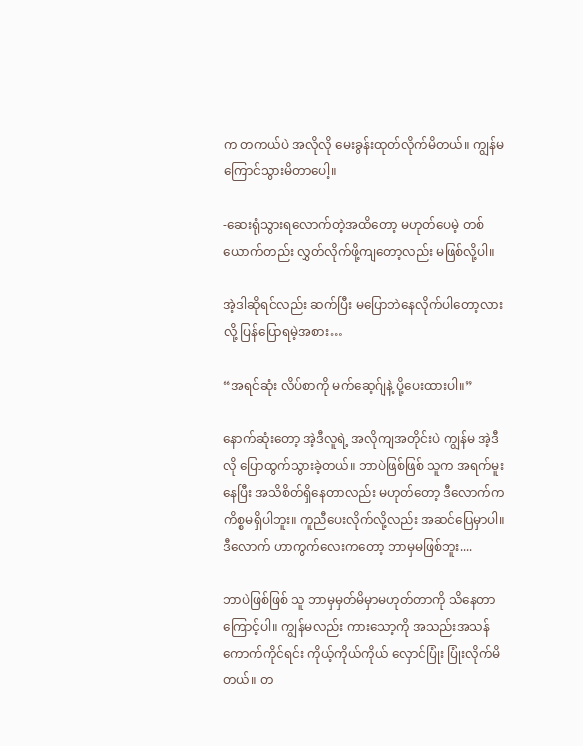က တကယ်ပဲ အလိုလို မေးခွန်းထုတ်လိုက်မိတယ်။ ကျွန်မ ကြောင်သွားမိတာပေါ့။

-ဆေးရုံသွားရလောက်တဲ့အထိတော့ မဟုတ်ပေမဲ့ တစ်ယောက်တည်း လွှတ်လိုက်ဖို့ကျတော့လည်း မဖြစ်လို့ပါ။

အဲ့ဒါဆိုရင်လည်း ဆက်ပြီး မပြောဘဲနေလိုက်ပါတော့လားလို့ ပြန်ပြောရမဲ့အစား…

“အရင်ဆုံး လိပ်စာကို မက်ဆေ့ဂ်ျနဲ့ ပို့ပေးထားပါ။”

နောက်ဆုံးတော့ အဲ့ဒီလူရဲ့ အလိုကျအတိုင်းပဲ ကျွန်မ အဲ့ဒီလို ပြောထွက်သွားခဲ့တယ်။ ဘာပဲဖြစ်ဖြစ် သူက အရက်မူးနေပြီး အသိစိတ်ရှိနေတာလည်း မဟုတ်တော့ ဒီလောက်က ကိစ္စမရှိပါဘူး။ ကူညီပေးလိုက်လို့လည်း အဆင်ပြေမှာပါ။ ဒီလောက် ဟာကွက်လေးကတော့ ဘာမှမဖြစ်ဘူး....

ဘာပဲဖြစ်ဖြစ် သူ ဘာမှမှတ်မိမှာမဟုတ်တာကို သိနေတာကြောင့်ပါ။ ကျွန်မလည်း ကားသော့ကို အသည်းအသန် ကောက်ကိုင်ရင်း ကိုယ့်ကိုယ်ကိုယ် လှောင်ပြုံး ပြုံးလိုက်မိတယ်။ တ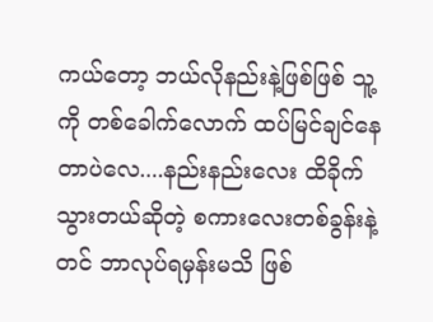ကယ်တော့ ဘယ်လိုနည်းနဲ့ဖြစ်ဖြစ် သူ့ကို တစ်ခေါက်လောက် ထပ်မြင်ချင်နေတာပဲလေ....နည်းနည်းလေး ထိခိုက်သွားတယ်ဆိုတဲ့ စကားလေးတစ်ခွန်းနဲ့တင် ဘာလုပ်ရမှန်းမသိ ဖြစ်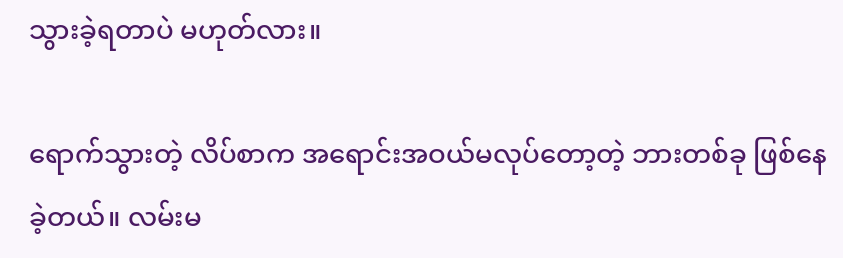သွားခဲ့ရတာပဲ မဟုတ်လား။

ရောက်သွားတဲ့ လိပ်စာက အရောင်းအဝယ်မလုပ်တော့တဲ့ ဘားတစ်ခု ဖြစ်နေခဲ့တယ်။ လမ်းမ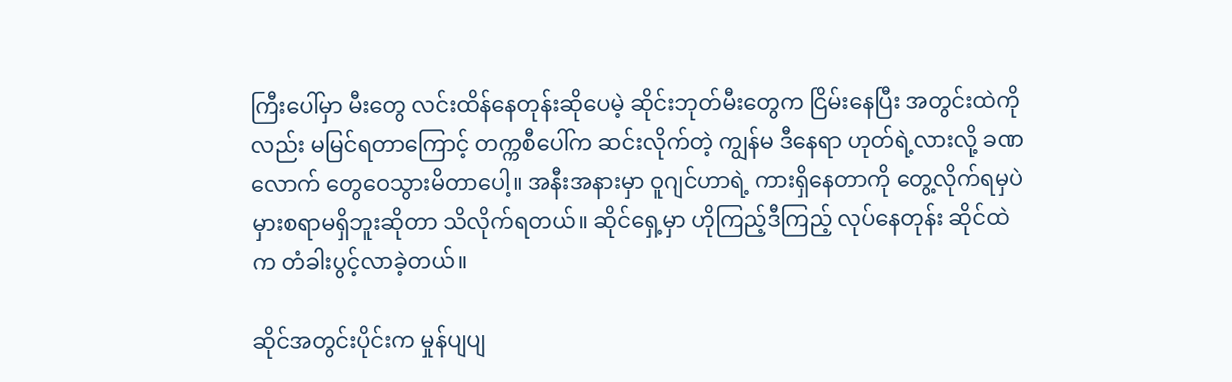ကြီးပေါ်မှာ မီးတွေ လင်းထိန်နေတုန်းဆိုပေမဲ့ ဆိုင်းဘုတ်မီးတွေက ငြိမ်းနေပြီး အတွင်းထဲကိုလည်း မမြင်ရတာကြောင့် တက္ကစီပေါ်က ဆင်းလိုက်တဲ့ ကျွန်မ ဒီနေရာ ဟုတ်ရဲ့လားလို့ ခဏလောက် တွေဝေသွားမိတာပေါ့။ အနီးအနားမှာ ဝူဂျင်ဟာရဲ့ ကားရှိနေတာကို တွေ့လိုက်ရမှပဲ မှားစရာမရှိဘူးဆိုတာ သိလိုက်ရတယ်။ ဆိုင်ရှေ့မှာ ဟိုကြည့်ဒီကြည့် လုပ်နေတုန်း ဆိုင်ထဲက တံခါးပွင့်လာခဲ့တယ်။

ဆိုင်အတွင်းပိုင်းက မှုန်ပျပျ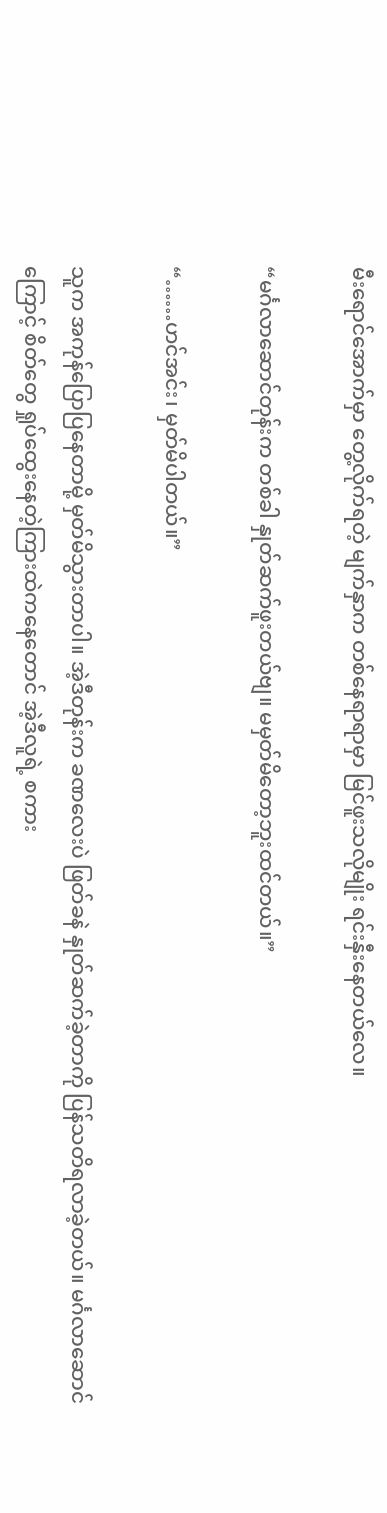မီးရောင်အောက်မှာ တွေ့လိုက်ရတဲ့ မျက်နှာက တစ်နေရာရာမှာ မြင်ဖူးသလိုမျိုး ရင်းနှီးနေတယ်လေ။

“မင်္ဂလာဆောင်တုန်းက တစ်ခါ နှုတ်ဆက်ဖူးတယ်ဗျ။ မမှတ်မိတော့ဘူးထင်တယ်။”

“……ဟင်အင်း၊ မှတ်မိပါတယ်။”

သူက အကုန်ပြောပြနေတာမို့ မှတ်မိသွားတာပါ။ အဲ့ဒီတုန်းက ခဏလေးပဲ ဖြတ်ခနဲ နှုတ်ဆက်ခဲ့တာကို ပြန်သတိရလာခဲ့တယ်။ မင်္ဂလာဆောင်ကြောင့် စိတ်တွေ ရှုပ်ထွေးနေတဲ့ကြားထဲကနေတောင် အဲ့ဒီလူရဲ့ စကား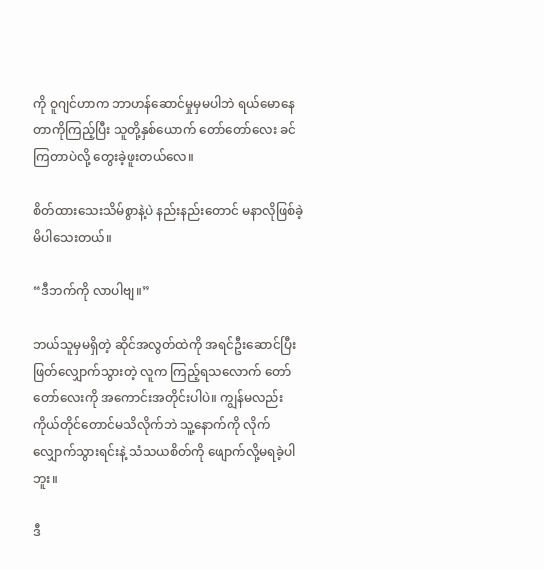ကို ဝူဂျင်ဟာက ဘာဟန်ဆောင်မှုမှမပါဘဲ ရယ်မောနေတာကိုကြည့်ပြီး သူတို့နှစ်ယောက် တော်တော်လေး ခင်ကြတာပဲလို့ တွေးခဲ့ဖူးတယ်လေ။

စိတ်ထားသေးသိမ်စွာနဲ့ပဲ နည်းနည်းတောင် မနာလိုဖြစ်ခဲ့မိပါသေးတယ်။

“ဒီဘက်ကို လာပါဗျ။”

ဘယ်သူမှမရှိတဲ့ ဆိုင်အလွတ်ထဲကို အရင်ဦးဆောင်ပြီး ဖြတ်လျှောက်သွားတဲ့ လူက ကြည့်ရသလောက် တော်တော်လေးကို အကောင်းအတိုင်းပါပဲ။ ကျွန်မလည်း ကိုယ်တိုင်တောင်မသိလိုက်ဘဲ သူ့နောက်ကို လိုက်လျှောက်သွားရင်းနဲ့ သံသယစိတ်ကို ဖျောက်လို့မရခဲ့ပါဘူး။

ဒီ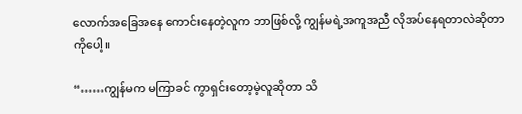လောက်အခြေအနေ ကောင်းနေတဲ့လူက ဘာဖြစ်လို့ ကျွန်မရဲ့အကူအညီ လိုအပ်နေရတာလဲဆိုတာကိုပေါ့။

“……ကျွန်မက မကြာခင် ကွာရှင်းတော့မဲ့လူဆိုတာ သိ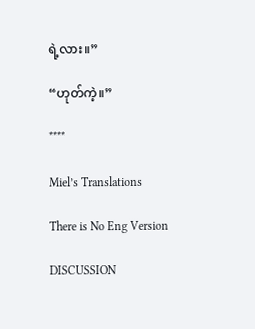ရဲ့လား။”

“ဟုတ်ကဲ့။”

****

Miel’s Translations

There is No Eng Version

DISCUSSION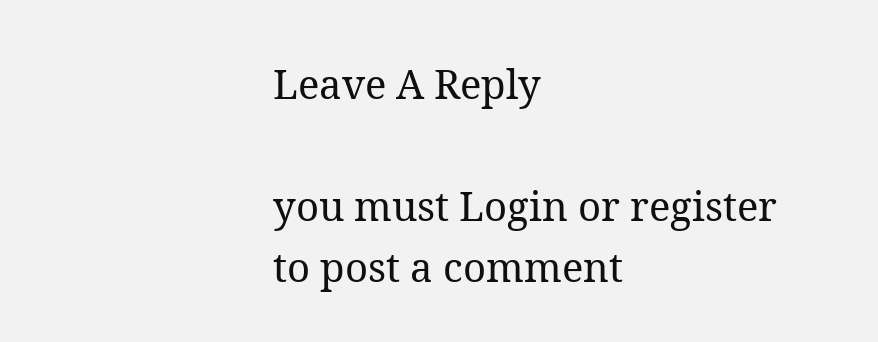Leave A Reply

you must Login or register to post a comment